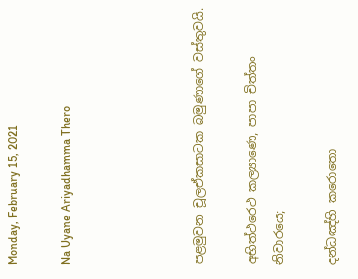Monday, February 15, 2021

Na Uyane Ariyadhamma Thero




පළමුවන චූලඒකසාටක බමුණාගේ වස්තුවයි.

අභිත්ථරෙථ කල්‍යාණෙ, පාපා චිත්තං නිවාරයෙ;

දන්ධඤ්හි කරොතො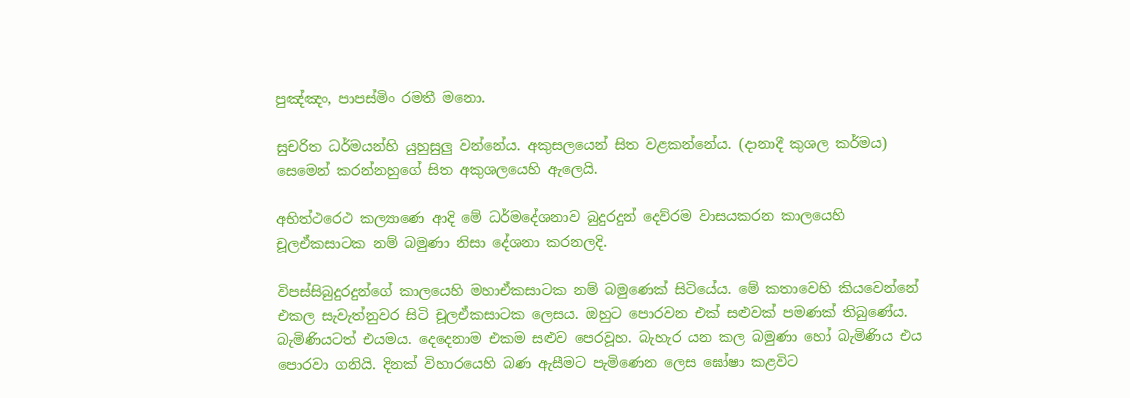පුඤ්ඤං, පාපස්මිං රමතී මනො.

සුචරිත ධර්මයන්හි යුහුසුලු වන්නේය. අකුසලයෙන් සිත වළකන්නේය. (දානාදී කුශල කර්මය) සෙමෙන් කරන්නහුගේ සිත අකුශලයෙහි ඇලෙයි.

අභිත්ථරෙථ කල්‍යාණෙ ආදි මේ ධර්මදේශනාව බුදුරදුන් දෙව්රම වාසයකරන කාලයෙහි චූලඒකසාටක නම් බමුණා නිසා දේශනා කරනලදි.

විපස්සිබුදුරදුන්ගේ කාලයෙහි මහාඒකසාටක නම් බමුණෙක් සිටියේය. මේ කතාවෙහි කියවෙන්නේ එකල සැවැත්නුවර සිටි චූලඒකසාටක ලෙසය. ඔහුට පොරවන එක් සළුවක් පමණක් තිබුණේය. බැමිණියටත් එයමය. දෙදෙනාම එකම සළුව පෙරවූහ. බැහැර යන කල බමුණා හෝ බැමිණිය එය පොරවා ගනියි. දිනක් විහාරයෙහි බණ ඇසීමට පැමිණෙන ලෙස ඝෝෂා කළවිට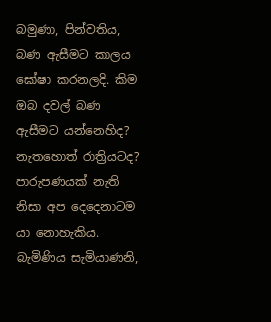බමුණා, පින්වතිය, බණ ඇසීමට කාලය ඝෝෂා කරනලදි. කිම ඔබ දවල් බණ ඇසීමට යන්නෙහිද? නැතහොත් රාත්‍රියටද? පාරුපණයක් නැති නිසා අප දෙදෙනාටම යා නොහැකිය. බැමිණිය සැමියාණනි,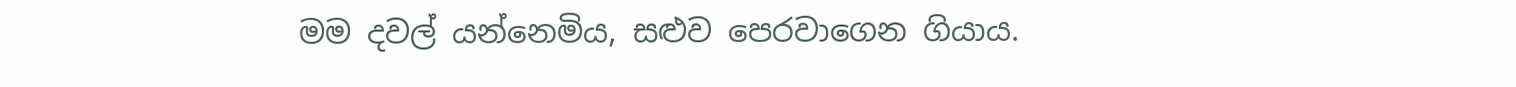මම දවල් යන්නෙමිය, සළුව පෙරවාගෙන ගියාය.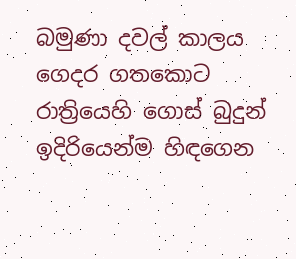බමුණා දවල් කාලය ගෙදර ගතකොට රාත්‍රියෙහි ගොස් බුදුන් ඉදිරියෙන්ම හිඳගෙන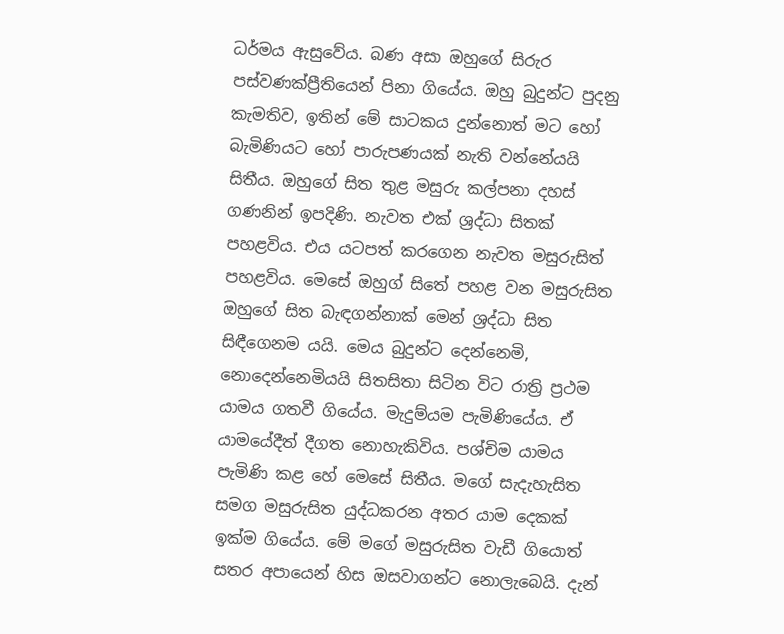ධර්මය ඇසුවේය. බණ අසා ඔහුගේ සිරුර පස්වණක්ප්‍රීතියෙන් පිනා ගියේය. ඔහු බුදුන්ට පුදනු කැමතිව, ඉතින් මේ සාටකය දුන්නොත් මට හෝ බැමිණියට හෝ පාරුපණයක් නැති වන්නේයයි සිතීය. ඔහුගේ සිත තුළ මසුරු කල්පනා දහස් ගණනින් ඉපදිණි. නැවත එක් ශ්‍ර‍ද්ධා සිතක් පහළවිය. එය යටපත් කරගෙන නැවත මසුරුසිත් පහළවිය. මෙසේ ඔහුග් සිතේ පහළ වන මසුරුසිත ඔහුගේ සිත බැඳගන්නාක් මෙන් ශ්‍ර‍ද්ධා සිත සිඳීගෙනම යයි. මෙය බුදුන්ට දෙන්නෙමි, නොදෙන්නෙමියයි සිතසිතා සිටින විට රාත්‍රි ප්‍ර‍ථම යාමය ගතවී ගියේය. මැදුම්යම පැමිණියේය. ඒ යාමයේදීත් දීගත නොහැකිවිය. පශ්චිම යාමය පැමිණි කළ හේ මෙසේ සිතීය. මගේ සැදැහැසිත සමග මසුරුසිත යුද්ධකරන අතර යාම දෙකක් ඉක්ම ගියේය. මේ මගේ මසුරුසිත වැඩී ගියොත් සතර අපායෙන් හිස ඔසවාගන්ට නොලැබෙයි. දැන්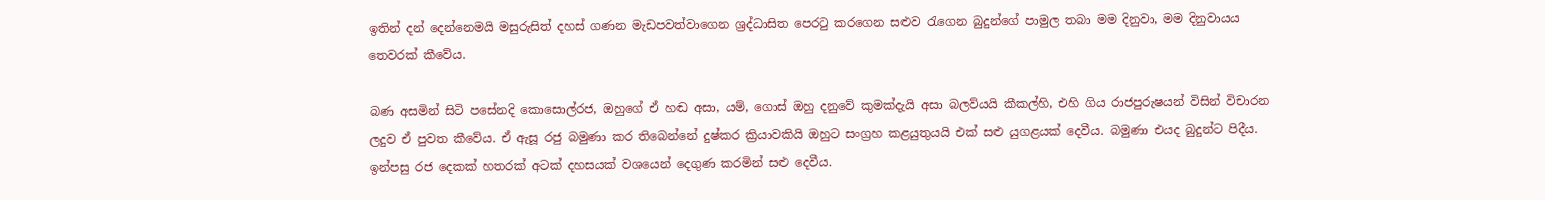ඉතින් දන් දෙන්නෙමයි මසුරුසිත් දහස් ගණන මැඩපවත්වාගෙන ශ්‍ර‍ද්ධාසිත පෙරටු කරගෙන සළුව රැගෙන බුදුන්ගේ පාමුල තබා මම දිනුවා, මම දිනුවායය තෙවරක් කීවේය.

බණ අසමින් සිටි පසේනදි කොසොල්රජ, ඔහුගේ ඒ හඬ අසා, යම්, ගොස් ඔහු දනුවේ කුමක්දැයි අසා බලව්යයි කීකල්හි, එහි ගිය රාජපුරුෂයන් විසින් විචාරන ලදුව ඒ පුවත කීවේය. ඒ ඇසූ රජු බමුණා කර තිබෙන්නේ දුෂ්කර ක්‍රියාවකියි ඔහුට සංග්‍ර‍හ කළයුතුයයි එක් සළු යුගළයක් දෙවීය. බමුණා එයද බුදුන්ට පිදීය. ඉන්පසු රජ දෙකක් හතරක් අටක් දහසයක් වශයෙන් දෙගුණ කරමින් සළු දෙවීය.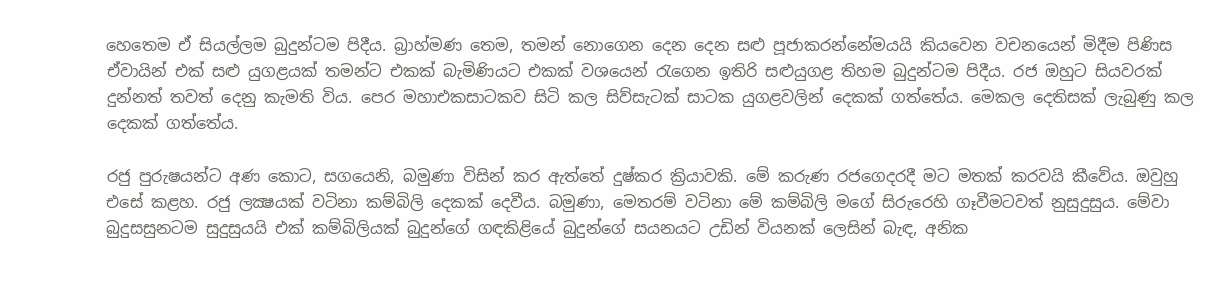හෙතෙම ඒ සියල්ලම බුදුන්ටම පිදීය. බ්‍රාහ්මණ තෙම, තමන් නොගෙන දෙන දෙන සළු පූජාකරන්නේමයයි කියවෙන වචනයෙන් මිදීම පිණිස ඒවායින් එක් සළු යුගළයක් තමන්ට එකක් බැමිණියට එකක් වශයෙන් රැගෙන ඉතිරි සළුයුගළ තිහම බුදුන්ටම පිදීය. රජ ඔහුට සියවරක් දුන්නත් තවත් දෙනු කැමති විය. පෙර මහාඑකසාටකව සිටි කල සිව්සැටක් සාටක යුගළවලින් දෙකක් ගත්තේය. මෙකල දෙතිසක් ලැබුණු කල දෙකක් ගත්තේය.

රජු පුරුෂයන්ට අණ කොට, සගයෙනි, බමුණා විසින් කර ඇත්තේ දුෂ්කර ක්‍රියාවකි. මේ කරුණ රජගෙදරදී මට මතක් කරවයි කීවේය. ඔවුහු එසේ කළහ. රජු ලක්‍ෂයක් වටිනා කම්බිලි දෙකක් දෙවීය. බමුණා, මෙතරම් වටිනා මේ කම්බිලි මගේ සිරුරෙහි ගෑවීමටවත් නුසුදුසුය. මේවා බුදුසසුනටම සුදුසුයයි එක් කම්බිලියක් බුදුන්ගේ ගඳකිළියේ බුදුන්ගේ සයනයට උඩින් වියනක් ලෙසින් බැඳ, අනික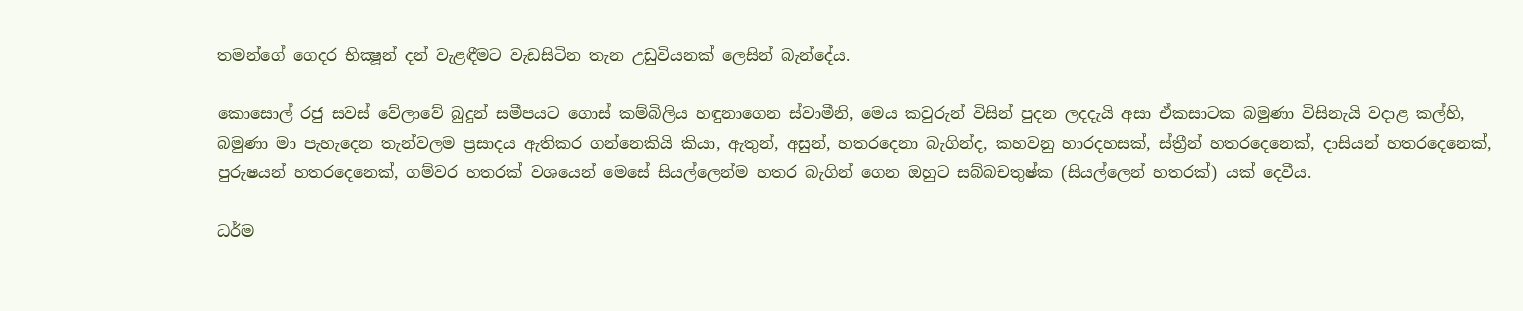තමන්ගේ ගෙදර භික්‍ෂූන් දන් වැළඳීමට වැඩසිටින තැන උඩුවියනක් ලෙසින් බැන්දේය.

කොසොල් රජු සවස් වේලාවේ බුදුන් සමීපයට ගොස් කම්බිලිය හඳුනාගෙන ස්වාමීනි, මෙය කවුරුන් විසින් පුදන ලදදැයි අසා ඒකසාටක බමුණා විසිනැයි වදාළ කල්හි, බමුණා මා පැහැදෙන තැන්වලම ප්‍ර‍සාදය ඇතිකර ගන්නෙකියි කියා, ඇතුන්, අසුන්, හතරදෙනා බැගින්ද, කහවනු හාරදහසක්, ස්ත්‍රීන් හතරදෙනෙක්, දාසියන් හතරදෙනෙක්, පුරුෂයන් හතරදෙනෙක්, ගම්වර හතරක් වශයෙන් මෙසේ සියල්ලෙන්ම හතර බැගින් ගෙන ඔහුට සබ්බචතුෂ්ක (සියල්ලෙන් හතරක්) යක් දෙවීය.

ධර්ම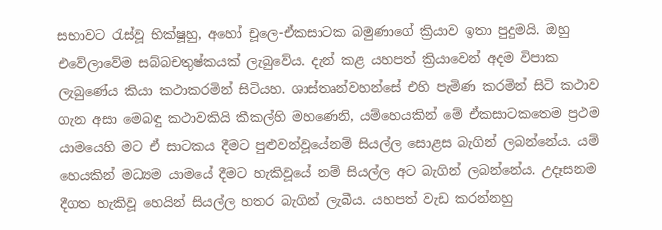සභාවට රැස්වූ භික්ෂූහු, අහෝ චූලෙ-ඒකසාටක බමුණාගේ ක්‍රියාව ඉතා පුදුමයි. ඔහු එවේලාවේම සබ්බචතුෂ්කයක් ලැබුවේය. දැන් කළ යහපත් ක්‍රියාවෙන් අදම විපාක ලැබුණේය කියා කථාකරමින් සිටියහ. ශාස්තෘන්වහන්සේ එහි පැමිණ කරමින් සිටි කථාව ගැන අසා මෙබඳු කථාවකියි කීකල්හි මහණෙනි, යම්හෙයකින් මේ ඒකසාටකතෙම ප්‍ර‍ථම යාමයෙහි මට ඒ සාටකය දීමට පුළුවන්වූයේනම් සියල්ල සොළස බැගින් ලබන්නේය. යම් හෙයකින් මධ්‍යම යාමයේ දීමට හැකිවූයේ නම් සියල්ල අට බැගින් ලබන්නේය. උදෑසනම දීගත හැකිවූ හෙයින් සියල්ල හතර බැගින් ලැබීය. යහපත් වැඩ කරන්නහු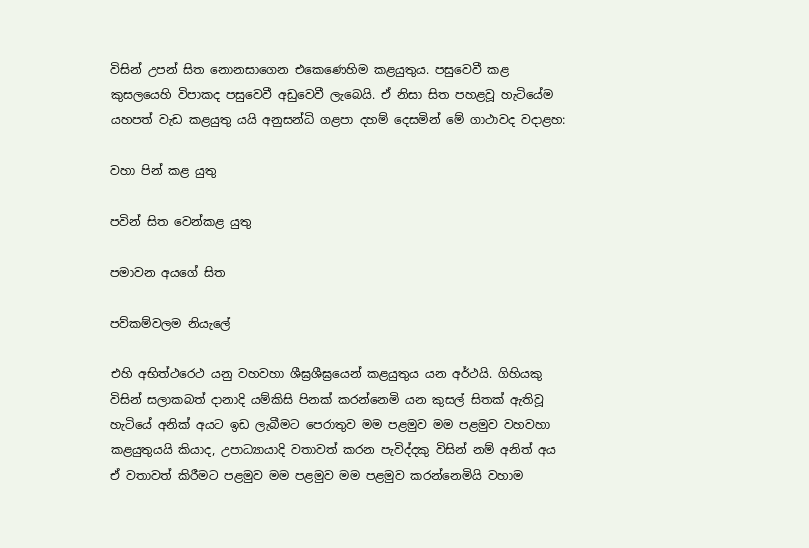විසින් උපන් සිත නොනසාගෙන එකෙණෙහිම කළයුතුය. පසුවෙවී කළ කුසලයෙහි විපාකද පසුවෙවී අඩුවෙවී ලැබෙයි. ඒ නිසා සිත පහළවූ හැටියේම යහපත් වැඩ කළයුතු යයි අනුසන්ධි ගළපා දහම් දෙසමින් මේ ගාථාවද වදාළහ:

වහා පින් කළ යුතු

පවින් සිත වෙන්කළ යුතු

පමාවන අයගේ සිත

පව්කම්වලම නියැලේ

එහි අභිත්ථරෙථ යනු වහවහා ශීඝ්‍ර‍ශීඝ්‍රයෙන් කළයුතුය යන අර්ථයි. ගිහියකු විසින් සලාකබත් දානාදි යම්කිසි පිනක් කරන්නෙමි යන කුසල් සිතක් ඇතිවූ හැටියේ අනික් අයට ඉඩ ලැබීමට පෙරාතුව මම පළමුව මම පළමුව වහවහා කළයුතුයයි කියාද, උපාධ්‍යායාදි වතාවත් කරන පැවිද්දකු විසින් නම් අනිත් අය ඒ වතාවත් කිරීමට පළමුව මම පළමුව මම පළමුව කරන්නෙමියි වහාම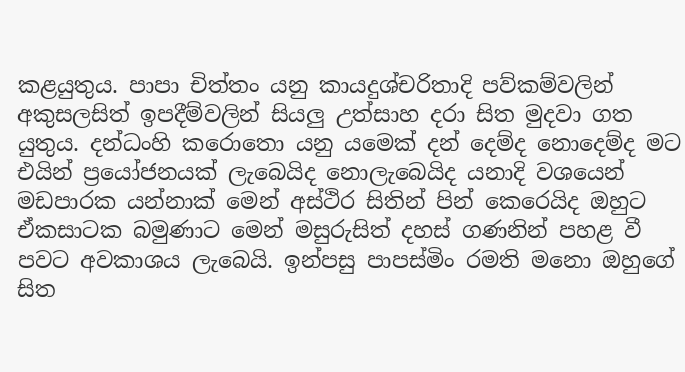කළයුතුය. පාපා චිත්තං යනු කායදුශ්චරිතාදි පව්කම්වලින් අකුසලසිත් ඉපදීම්වලින් සියලු උත්සාහ දරා සිත මුදවා ගත යුතුය. දන්ධංහි කරොතො යනු යමෙක් දන් දෙම්ද නොදෙම්ද මට එයින් ප්‍රයෝජනයක් ලැබෙයිද නොලැබෙයිද යනාදි වශයෙන් මඩපාරක යන්නාක් මෙන් අස්ථිර සිතින් පින් කෙරෙයිද ඔහුට ඒකසාටක බමුණාට මෙන් මසුරුසිත් දහස් ගණනින් පහළ වී පවට අවකාශය ලැබෙයි. ඉන්පසු පාපස්මිං රමති මනො ඔහුගේ සිත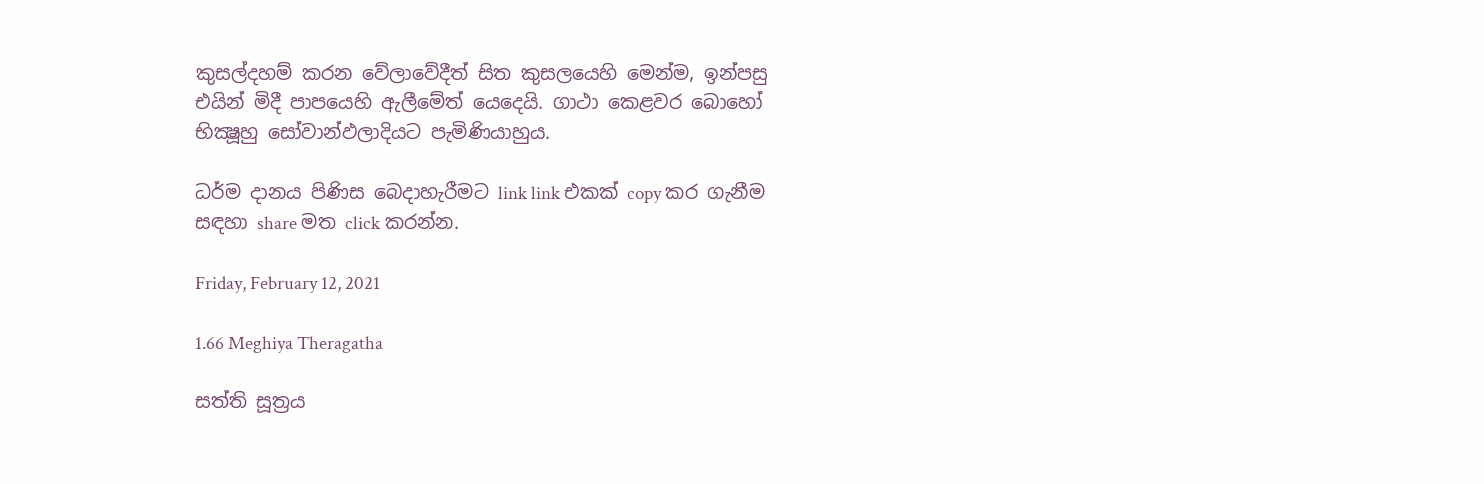කුසල්දහම් කරන වේලාවේදීත් සිත කුසලයෙහි මෙන්ම, ඉන්පසු එයින් මිදී පාපයෙහි ඇලීමේත් යෙදෙයි. ගාථා කෙළවර බොහෝ භික්‍ෂූහු සෝවාන්ඵලාදියට පැමිණියාහුය.

ධර්ම දානය පිණිස බෙදාහැරීමට link link එකක් copy කර ගැනීම සඳහා share මත click කරන්න.

Friday, February 12, 2021

1.66 Meghiya Theragatha

සත්ති සූත්‍රය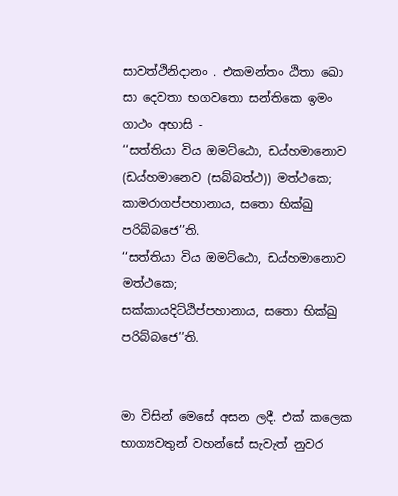සාවත්ථිනිදානං . එකමන්තං ඨිතා ඛො සා දෙවතා භගවතො සන්තිකෙ ඉමං ගාථං අභාසි -
‘‘සත්තියා විය ඔමට්ඨො, ඩය්හමානොව (ඩය්හමානෙව (සබ්බත්ථ)) මත්ථකෙ;
කාමරාගප්පහානාය, සතො භික්ඛු පරිබ්බජෙ’’ති.
‘‘සත්තියා විය ඔමට්ඨො, ඩය්හමානොව මත්ථකෙ;
සක්කායදිට්ඨිප්පහානාය, සතො භික්ඛු පරිබ්බජෙ’’ති.


මා විසින් මෙසේ අසන ලදී. එක් කලෙක භාග්‍යවතුන් වහන්සේ සැවැත් නුවර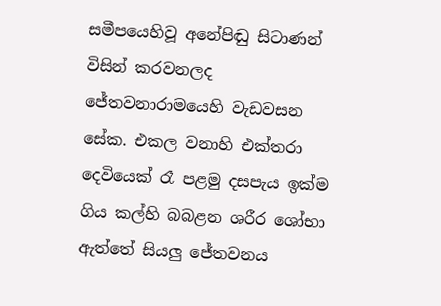සමීපයෙහිවූ අනේපිඬු සිටාණන් විසින් කරවනලද ජේතවනාරාමයෙහි වැඩවසන සේක. එකල වනාහි එක්තරා දෙවියෙක් රෑ පළමු දසපැය ඉක්ම ගිය කල්හි බබළන ශරීර ශෝභා ඇත්තේ සියලු ජේතවනය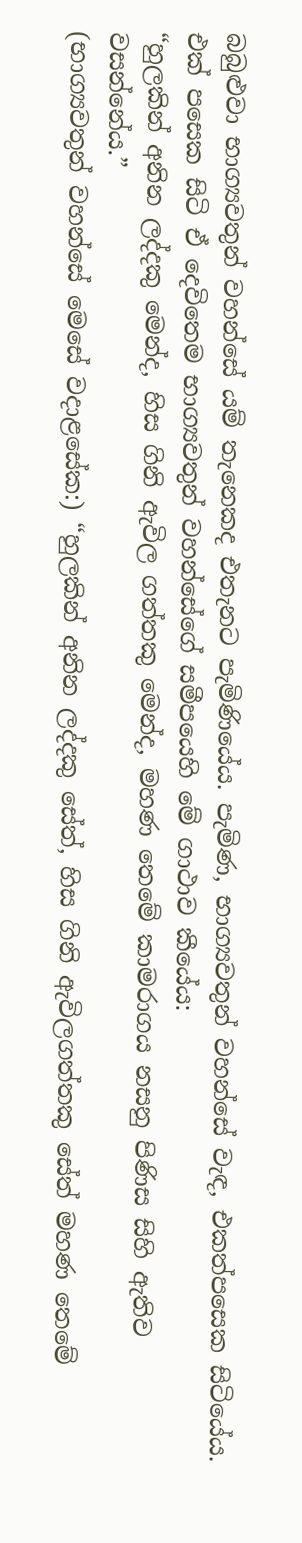බබුළුවා භාග්‍යවතුන් වහන්සේ යම් තැනෙකද එතැනට පැමිණියේය. පැමිණ, භාග්‍යවතුන් වහන්සේ වැඳ, එකත්පසෙක සිටියේය.
එක් පසෙක සිටි ඒ දෙවිතෙම භාග්‍යවතුන් වහන්සේගේ සමීපයෙහි මේ ගාථාව කීයේය:
“හුලකින් අනින ලද්දකු මෙන්ද, හිස ගිනි ඇවිල ගත්තකු මෙන්ද, මහණ තෙමේ කාමරාගය නසනු පිණිස සිහි ඇතිව වසන්නේය.”
(භාග්‍යවතුන් වහන්සේ මෙසේ වදාළසේක:) “හුලකින් අනින ලද්දකු සේත්, හිස ගිනි ඇවිලගත්තකු සේත් මහණ තෙමේ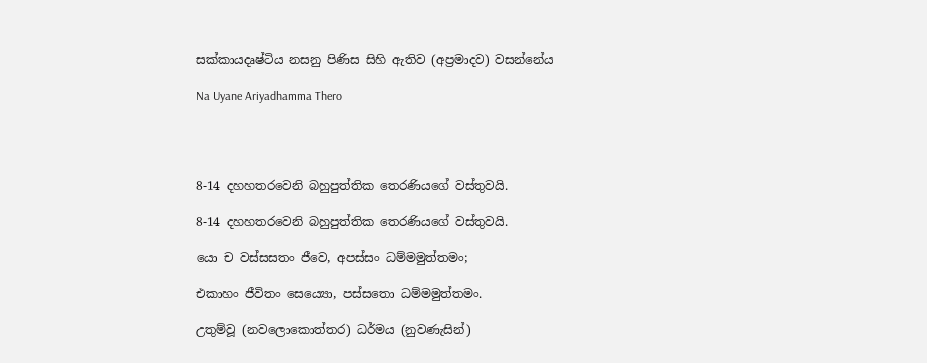සක්කායදෘෂ්ටිය නසනු පිණිස සිහි ඇතිව (අප්‍රමාදව) වසන්නේය

Na Uyane Ariyadhamma Thero




8-14 දහහතරවෙනි බහුපුත්තික තෙරණියගේ වස්තුවයි.

8-14 දහහතරවෙනි බහුපුත්තික තෙරණියගේ වස්තුවයි.

යො ච වස්සසතං ජීවෙ, අපස්සං ධම්මමුත්තමං;

එකාහං ජීවිතං සෙය්‍යො, පස්සතො ධම්මමුත්තමං.

උතුම්වූ (නවලොකොත්තර) ධර්මය (නුවණැසින්)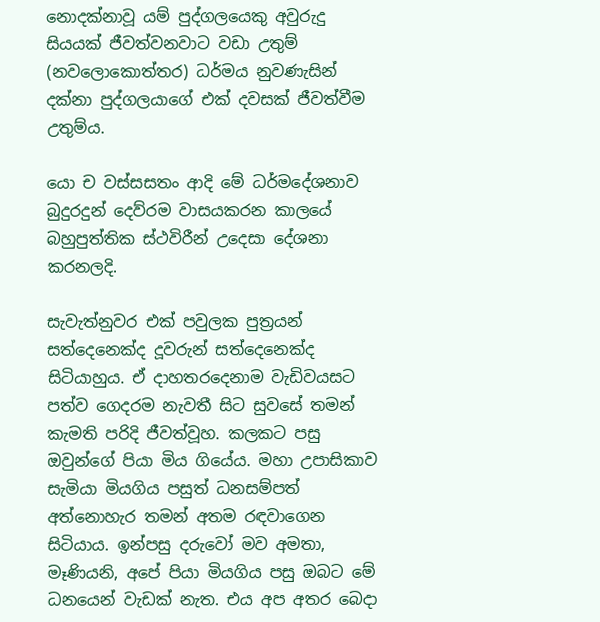නොදක්නාවූ යම් පුද්ගලයෙකු අවුරුදු සියයක් ජීවත්වනවාට වඩා උතුම් (නවලොකොත්තර) ධර්මය නුවණැසින් දක්නා පුද්ගලයාගේ එක් දවසක් ජීවත්වීම උතුම්ය.

යො ච වස්සසතං ආදි මේ ධර්මදේශනාව බුදුරදුන් දෙව්රම වාසයකරන කාලයේ බහුපුත්තික ස්ථවිරීන් උදෙසා දේශනා කරනලදි.

සැවැත්නුවර එක් පවුලක පුත්‍ර‍යන් සත්දෙනෙක්ද දූවරුන් සත්දෙනෙක්ද සිටියාහුය. ඒ දාහතරදෙනාම වැඩිවයසට පත්ව ගෙදරම නැවතී සිට සුවසේ තමන් කැමති පරිදි ජීවත්වූහ. කලකට පසු ඔවුන්ගේ පියා මිය ගියේය. මහා උපාසිකාව සැමියා මියගිය පසුත් ධනසම්පත් අත්නොහැර තමන් අතම රඳවාගෙන සිටියාය. ඉන්පසු දරුවෝ මව අමතා, මෑණියනි, අපේ පියා මියගිය පසු ඔබට මේ ධනයෙන් වැඩක් නැත. එය අප අතර බෙදා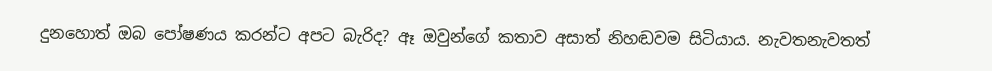දුනහොත් ඔබ පෝෂණය කරන්ට අපට බැරිද? ඈ ඔවුන්ගේ කතාව අසාත් නිහඬවම සිටියාය. නැවතනැවතත්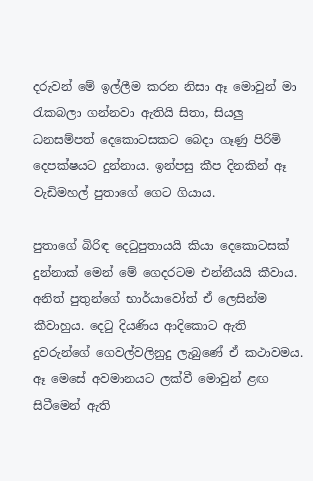දරුවන් මේ ඉල්ලීම කරන නිසා ඈ මොවුන් මා රැකබලා ගන්නවා ඇතියි සිතා, සියලු ධනසම්පත් දෙකොටසකට බෙදා ගෑණු පිරිමි දෙපක්ෂයට දුන්නාය. ඉන්පසු කීප දිනකින් ඈ වැඩිමහල් පුතාගේ ගෙට ගියාය.

පුතාගේ බිරිඳ දෙටුපුතායයි කියා දෙකොටසක් දුන්නාක් මෙන් මේ ගෙදරටම එන්නීයයි කීවාය. අනිත් පුතුන්ගේ භාර්යාවෝත් ඒ ලෙසින්ම කීවාහුය. දෙටු දියණිය ආදිකොට ඇති දුවරුන්ගේ ගෙවල්වලිනුදු ලැබුණේ ඒ කථාවමය. ඈ මෙසේ අවමානයට ලක්වී මොවුන් ළඟ සිටීමෙන් ඇති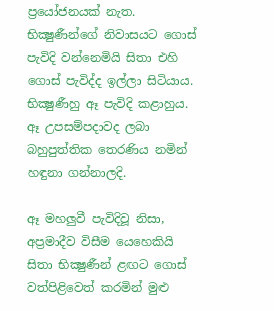ප්‍රයෝජනයක් නැත. භික්‍ෂුණීන්ගේ නිවාසයට ගොස් පැවිදි වන්නෙමියි සිතා එහි ගොස් පැවිද්ද ඉල්ලා සිටියාය. භික්‍ෂුණීහු ඈ පැවිදි කළාහුය. ඈ උපසම්පදාවද ලබා බහුපුත්තික තෙරණිය නමින් හඳුනා ගන්නාලදි.

ඈ මහලුවී පැවිදිවූ නිසා, අප්‍ර‍මාදීව විසීම යෙහෙකියි සිතා භික්‍ෂුණීන් ළඟට ගොස් වත්පිළිවෙත් කරමින් මුළු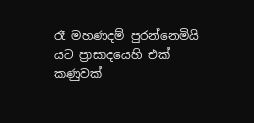රෑ මහණදම් පුරන්නෙමියි යට ප්‍රාසාදයෙහි එක් කණුවක්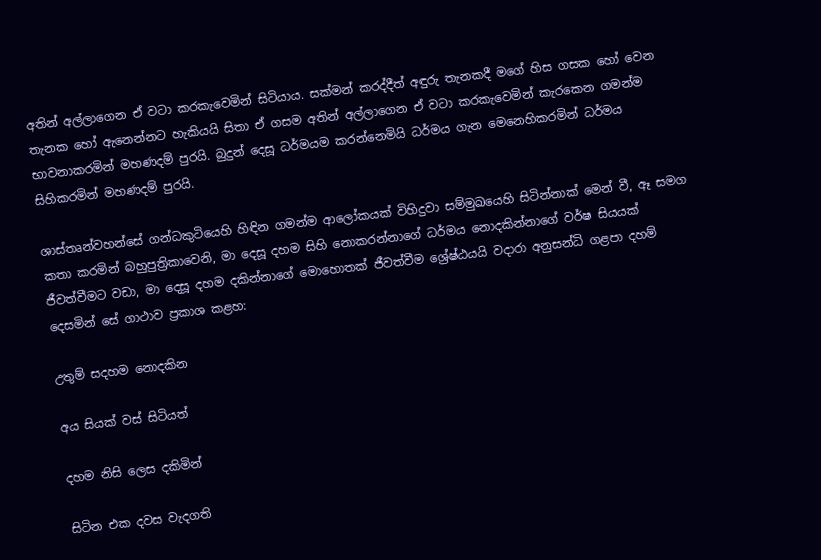අතින් අල්ලාගෙන ඒ වටා කරකැවෙමින් සිටියාය. සක්මන් කරද්දීත් අඳුරු තැනකදී මගේ හිස ගසක හෝ වෙන තැනක හෝ ඇනෙන්නට හැකියයි සිතා ඒ ගසම අතින් අල්ලාගෙන ඒ වටා කරකැවෙමින් කැරකෙන ගමන්ම භාවනාකරමින් මහණදම් පුරයි. බුදුන් දෙසූ ධර්මයම කරන්නෙමියි ධර්මය ගැන මෙනෙහිකරමින් ධර්මය සිහිකරමින් මහණදම් පුරයි.

ශාස්තෘන්වහන්සේ ගන්ධකුටියෙහි හිඳින ගමන්ම ආලෝකයක් විහිදුවා සම්මුඛයෙහි සිටින්නාක් මෙන් වී, ඈ සමග කතා කරමින් බහුපුත්‍රිකාවෙනි, මා දෙසූ දහම සිහි නොකරන්නාගේ ධර්මය නොදකින්නාගේ වර්ෂ සියයක් ජීවත්වීමට වඩා, මා දෙසූ දහම දකින්නාගේ මොහොතක් ජීවත්වීම ශ්‍රේෂ්ඨයයි වදාරා අනුසන්ධි ගළපා දහම් දෙසමින් සේ ගාථාව ප්‍ර‍කාශ කළහ:

උතුම් සදහම නොදකින

අය සියක් වස් සිටියත්

දහම නිසි ලෙස දකිමින්

සිටින එක දවස වැදගති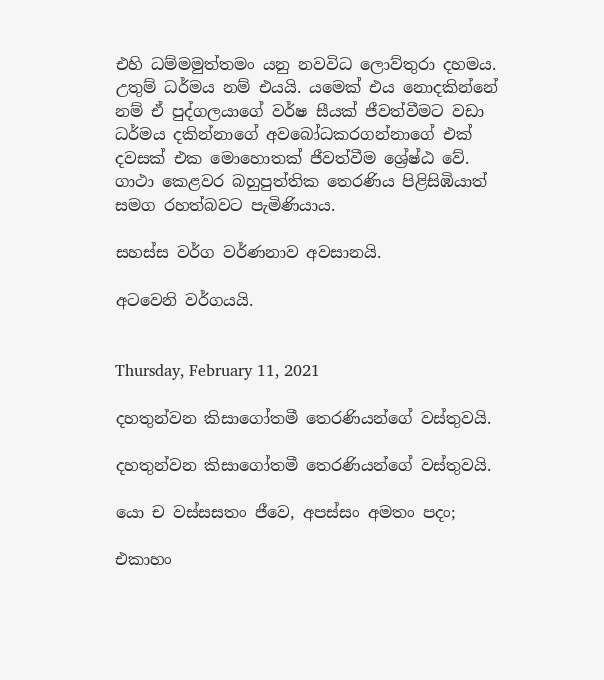එහි ධම්මමුත්තමං යනු නවවිධ ලොව්තුරා දහමය. උතුම් ධර්මය නම් එයයි. යමෙක් එය නොදකින්නේ නම් ඒ පුද්ගලයාගේ වර්ෂ සීයක් ජීවත්වීමට වඩා ධර්මය දකින්නාගේ අවබෝධකරගන්නාගේ එක් දවසක් එක මොහොතක් ජීවත්වීම ශ්‍රේෂ්ඨ වේ. ගාථා කෙළවර බහුපුත්තික තෙරණිය පිළිසිඹියාත් සමග රහත්බවට පැමිණියාය.

සහස්ස වර්ග වර්ණනාව අවසානයි.

අටවෙනි වර්ගයයි.


Thursday, February 11, 2021

දහතුන්වන කිසාගෝතමී තෙරණියන්ගේ වස්තුවයි.

දහතුන්වන කිසාගෝතමී තෙරණියන්ගේ වස්තුවයි.

යො ච වස්සසතං ජීවෙ, අපස්සං අමතං පදං;

එකාහං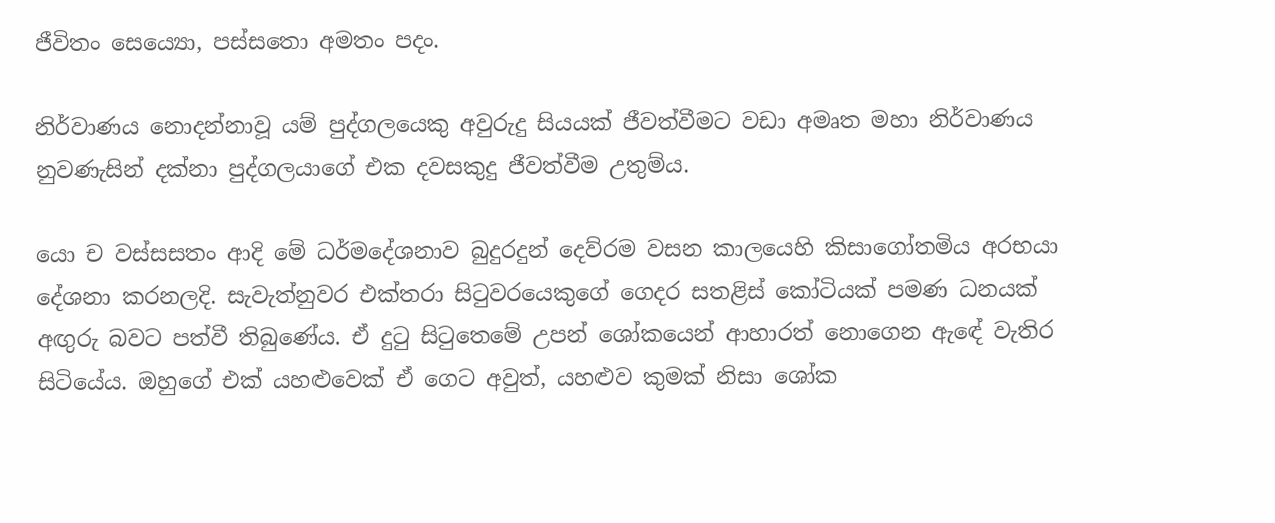ජීවිතං සෙය්‍යො, පස්සතො අමතං පදං.

නිර්වාණය නොදන්නාවූ යම් පුද්ගලයෙකු අවුරුදු සියයක් ජීවත්වීමට වඩා අමෘත මහා නිර්වාණය නුවණැසින් දක්නා පුද්ගලයාගේ එක දවසකුදු ජීවත්වීම උතුම්ය.

යො ච වස්සසතං ආදි මේ ධර්මදේශනාව බුදුරදුන් දෙව්රම වසන කාලයෙහි කිසාගෝතමිය අරභයා දේශනා කරනලදි. සැවැත්නුවර එක්තරා සිටුවරයෙකුගේ ගෙදර සතළිස් කෝටියක් පමණ ධනයක් අඟුරු බවට පත්වී තිබුණේය. ඒ දුටු සිටුතෙමේ උපන් ශෝකයෙන් ආහාරත් නොගෙන ඇඳේ වැතිර සිටියේය. ඔහුගේ එක් යහළුවෙක් ඒ ගෙට අවුත්, යහළුව කුමක් නිසා ශෝක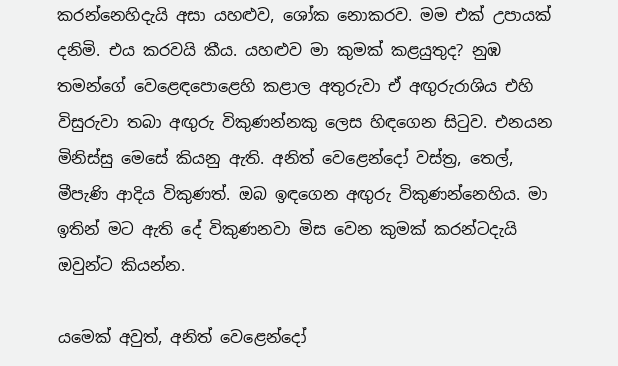කරන්නෙහිදැයි අසා යහළුව, ශෝක නොකරව. මම එක් උපායක් දනිමි. එය කරවයි කීය. යහළුව මා කුමක් කළයුතුද? නුඹ තමන්ගේ වෙළෙඳපොළෙහි කළාල අතුරුවා ඒ අඟුරුරාශිය එහි විසුරුවා තබා අඟුරු විකුණන්නකු ලෙස හිඳගෙන සිටුව. එනයන මිනිස්සු මෙසේ කියනු ඇති. අනිත් වෙළෙන්දෝ වස්ත්‍ර‍, තෙල්, මීපැණි ආදිය විකුණත්. ඔබ ඉඳගෙන අඟුරු විකුණන්නෙහිය. මා ඉතින් මට ඇති දේ විකුණනවා මිස වෙන කුමක් කරන්ටදැයි ඔවුන්ට කියන්න.

යමෙක් අවුත්, අනිත් වෙළෙන්දෝ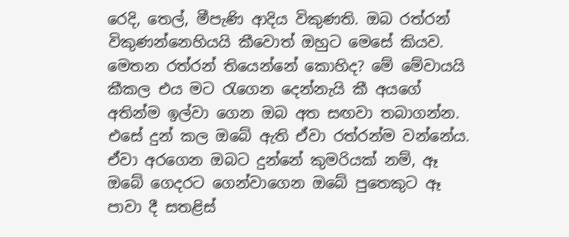රෙදි, තෙල්, මීපැණි ආදිය විකුණති. ඔබ රත්රන් විකුණන්නෙහියයි කීවොත් ඔහුට මෙසේ කියව. මෙතන රත්රන් තියෙන්නේ කොහිද? මේ මේවායයි කීකල එය මට රැගෙන දෙන්නැයි කී අයගේ අතින්ම ඉල්වා ගෙන ඔබ අත සඟවා තබාගන්න. එසේ දුන් කල ඔබේ ඇති ඒවා රත්රන්ම වන්නේය. ඒවා අරගෙන ඔබට දුන්නේ කුමරියක් නම්, ඈ ඔබේ ගෙදරට ගෙන්වාගෙන ඔබේ පුතෙකුට ඈ පාවා දී සතළිස්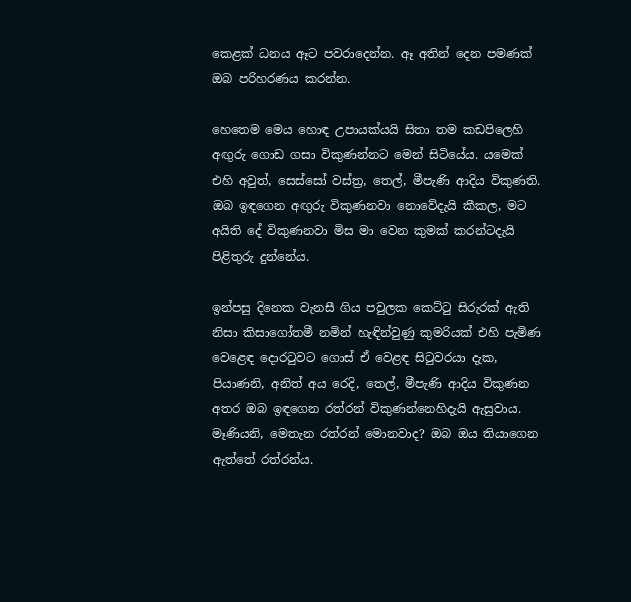කෙළක් ධනය ඈට පවරාදෙන්න. ඈ අතින් දෙන පමණක් ඔබ පරිහරණය කරන්න.

හෙතෙම මෙය හොඳ උපායක්යයි සිතා තම කඩපිලෙහි අඟුරු ගොඩ ගසා විකුණන්නට මෙන් සිටියේය. යමෙක් එහි අවුත්, සෙස්සෝ වස්ත්‍ර‍, තෙල්, මීපැණි ආදිය විකුණති. ඔබ ඉඳගෙන අඟුරු විකුණනවා නොවේදැයි කීකල, මට අයිති දේ විකුණනවා මිස මා වෙන කුමක් කරන්ටදැයි පිළිතුරු දුන්නේය.

ඉන්පසු දිනෙක වැනසී ගිය පවුලක කෙට්ටු සිරුරක් ඇති නිසා කිසාගෝතමී නමින් හැඳින්වුණු කුමරියක් එහි පැමිණ වෙළෙඳ දොරටුවට ගොස් ඒ වෙළඳ සිටුවරයා දැක, පියාණනි, අනිත් අය රෙදි, තෙල්, මීපැණි ආදිය විකුණන අතර ඔබ ඉඳගෙන රත්රන් විකුණන්නෙහිදැයි ඇසුවාය. මෑණියනි, මෙතැන රත්රන් මොනවාද? ඔබ ඔය තියාගෙන ඇත්තේ රත්රන්ය.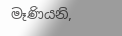මෑණියනි,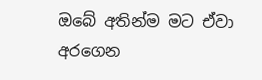ඔබේ අතින්ම මට ඒවා අරගෙන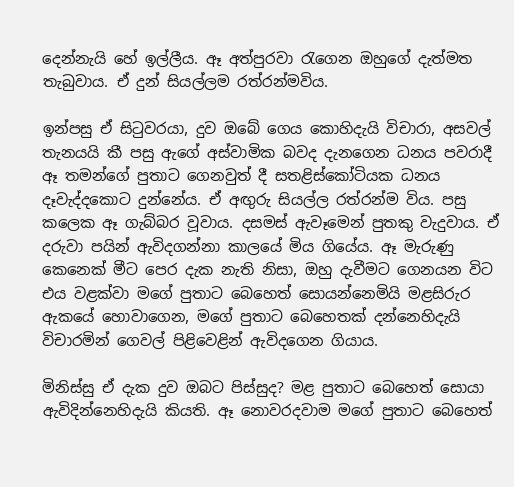දෙන්නැයි හේ ඉල්ලීය. ඈ අත්පුරවා රැගෙන ඔහුගේ දැත්මත තැබුවාය. ඒ දුන් සියල්ලම රත්රන්මවිය.

ඉන්පසු ඒ සිටුවරයා, දුව ඔබේ ගෙය කොහිදැයි විචාරා, අසවල් තැනයයි කී පසු ඇගේ අස්වාමික බවද දැනගෙන ධනය පවරාදී ඈ තමන්ගේ පුතාට ගෙනවුත් දී සතළිස්කෝටියක ධනය දෑවැද්දකොට දුන්නේය. ඒ අඟුරු සියල්ල රත්රන්ම විය. පසු කලෙක ඈ ගැබ්බර වූවාය. දසමස් ඇවෑමෙන් පුතකු වැදුවාය. ඒ දරුවා පයින් ඇවිදගන්නා කාලයේ මිය ගියේය. ඈ මැරුණු කෙනෙක් මීට පෙර දැක නැති නිසා, ඔහු දැවීමට ගෙනයන විට එය වළක්වා මගේ පුතාට බෙහෙත් සොයන්නෙමියි මළසිරුර ඇකයේ හොවාගෙන, මගේ පුතාට බෙහෙතක් දන්නෙහිදැයි විචාරමින් ගෙවල් පිළිවෙළින් ඇවිදගෙන ගියාය.

මිනිස්සු ඒ දැක දුව ඔබට පිස්සුද? මළ පුතාට බෙහෙත් සොයා ඇවිදින්නෙහිදැයි කියති. ඈ නොවරදවාම මගේ පුතාට බෙහෙත්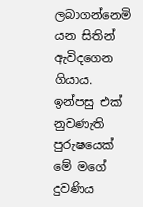ලබාගන්නෙමි යන සිතින් ඇවිදගෙන ගියාය. ඉන්පසු එක් නුවණැති පුරුෂයෙක් මේ මගේ දුවණිය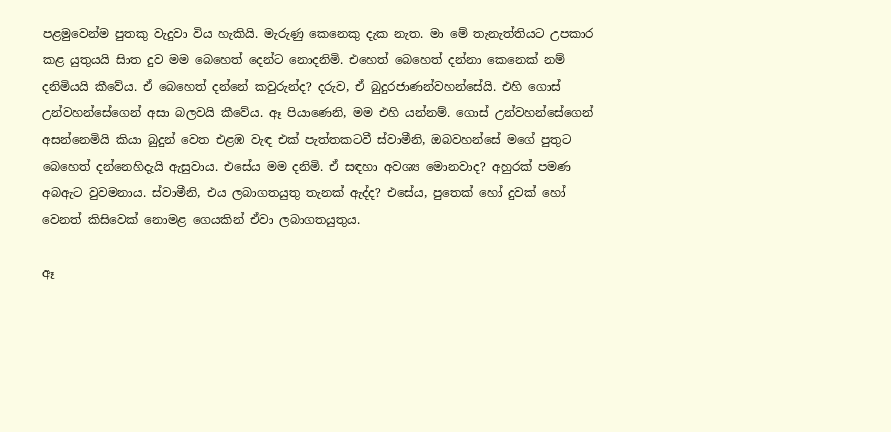පළමුවෙන්ම පුතකු වැදුවා විය හැකියි. මැරුණු කෙනෙකු දැක නැත. මා මේ තැනැත්තියට උපකාර කළ යුතුයයි සිාත දුව මම බෙහෙත් දෙන්ට නොදනිමි. එහෙත් බෙහෙත් දන්නා කෙනෙක් නම් දනිමියයි කීවේය. ඒ බෙහෙත් දන්නේ කවුරුන්ද? දරුව, ඒ බුදුරජාණන්වහන්සේයි. එහි ගොස් උන්වහන්සේගෙන් අසා බලවයි කීවේය. ඈ පියාණෙනි, මම එහි යන්නම්. ගොස් උන්වහන්සේගෙන් අසන්නෙමියි කියා බුදුන් වෙත එළඹ වැඳ එක් පැත්තකටවී ස්වාමීනි, ඔබවහන්සේ මගේ පුතුට බෙහෙත් දන්නෙහිදැයි ඇසුවාය. එසේය මම දනිමි. ඒ සඳහා අවශ්‍ය මොනවාද? අහුරක් පමණ අබඇට වුවමනාය. ස්වාමීනි, එය ලබාගතයුතු තැනක් ඇද්ද? එසේය, පුතෙක් හෝ දුවක් හෝ වෙනත් කිසිවෙක් නොමළ ගෙයකින් ඒවා ලබාගතයුතුය.

ඈ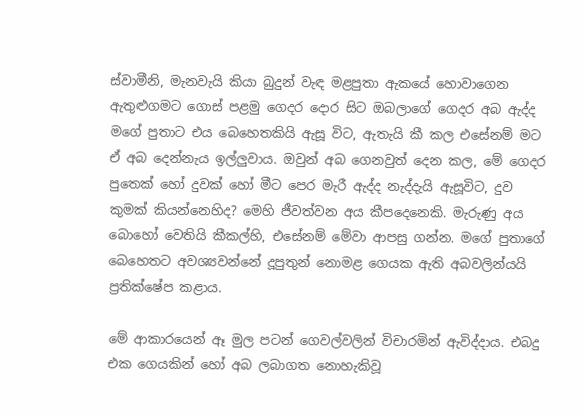ස්වාමීනි, මැනවැයි කියා බුදුන් වැඳ මළපුතා ඇකයේ හොවාගෙන ඇතුළුගමට ගොස් පළමු ගෙදර දොර සිට ඔබලාගේ ගෙදර අබ ඇද්ද මගේ පුතාට එය බෙහෙතකියි ඇසූ විට, ඇතැයි කී කල එසේනම් මට ඒ අබ දෙන්නැය ඉල්ලුවාය. ඔවුන් අබ ගෙනවුත් දෙන කල, මේ ගෙදර පුතෙක් හෝ දුවක් හෝ මීට පෙර මැරී ඇද්ද නැද්දැයි ඇසූවිට, දුව කුමක් කියන්නෙහිද? මෙහි ජීවත්වන අය කීපදෙනෙකි. මැරුණු අය බොහෝ වෙතියි කීකල්හි, එසේනම් මේවා ආපසු ගන්න. මගේ පුතාගේ බෙහෙතට අවශ්‍යවන්නේ දූපුතුන් නොමළ ගෙයක ඇති අබවලින්යයි ප්‍ර‍තික්ෂේප කළාය.

මේ ආකාරයෙන් ඈ මුල පටන් ගෙවල්වලින් විචාරමින් ඇවිද්දාය. එබදු එක ගෙයකින් හෝ අබ ලබාගත නොහැකිවූ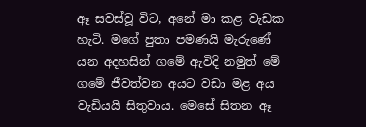ඈ සවස්වූ විට, අනේ මා කළ වැඩක හැටි. මගේ පුතා පමණයි මැරුණේ යන අදහසින් ගමේ ඇවිදි නමුත් මේ ගමේ ජීවත්වන අයට වඩා මළ අය වැඩියයි සිතුවාය. මෙසේ සිතන ඈ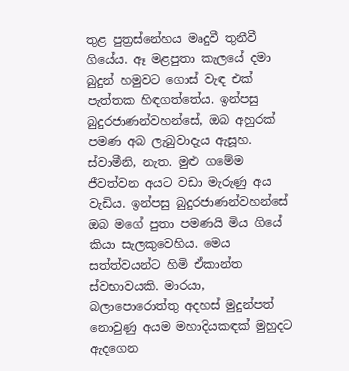තුළ පුත්‍ර‍ස්නේහය මෘදුවී තුනීවී ගියේය. ඈ මළපුතා කැලයේ දමා බුදුන් හමුවට ගොස් වැඳ එක් පැත්තක හිඳගත්තේය. ඉන්පසු බුදුරජාණන්වහන්සේ, ඔබ අහුරක් පමණ අබ ලැබුවාදැය ඇසූහ. ස්වාමීනි, නැත. මුළු ගමේම ජීවත්වන අයට වඩා මැරුණු අය වැඩිය. ඉන්පසු බුදුරජාණන්වහන්සේ ඔබ මගේ පුතා පමණයි මිය ගියේ කියා සැලකුවෙහිය. මෙය සත්ත්වයන්ට හිමි ඒකාන්ත ස්වභාවයකි. මාරයා, බලාපොරොත්තු අදහස් මුදුන්පත් නොවුණු අයම මහාදියකඳක් මුහුදට ඇදගෙන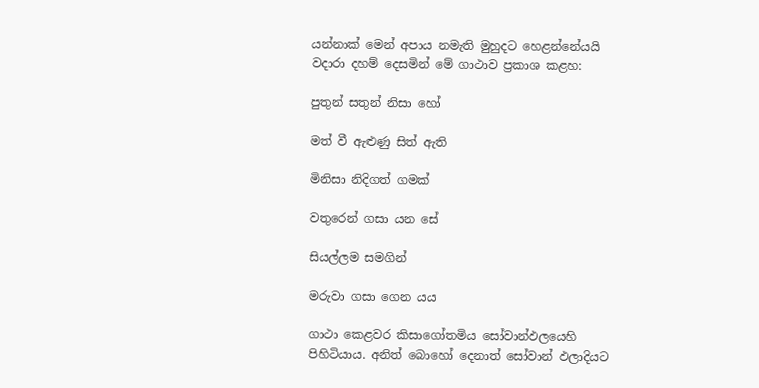යන්නාක් මෙන් අපාය නමැති මුහුදට හෙළන්නේයයි වදාරා දහම් දෙසමින් මේ ගාථාව ප්‍ර‍කාශ කළහ:

පුතුන් සතුන් නිසා හෝ

මත් වී ඇළුණු සිත් ඇති

මිනිසා නිදිගත් ගමක්

වතුරෙන් ගසා යන සේ

සියල්ලම සමගින්

මරුවා ගසා ගෙන යය

ගාථා කෙළවර කිසාගෝතමිය සෝවාන්ඵලයෙහි පිහිටියාය. අනිත් බොහෝ දෙනාත් සෝවාන් ඵලාදියට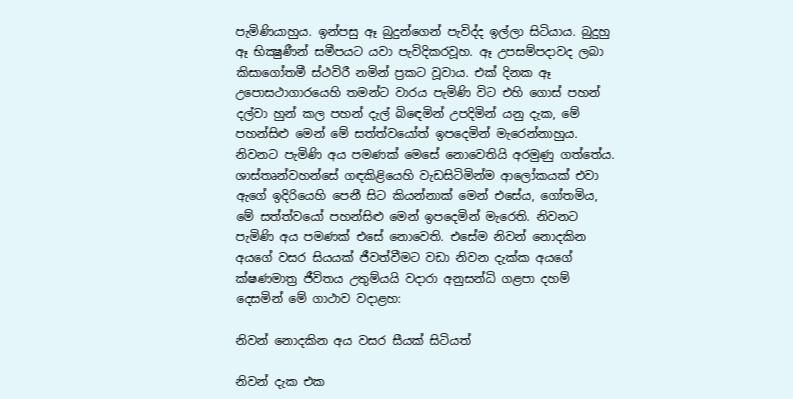පැමිණියාහුය. ඉන්පසු ඈ බුදුන්ගෙන් පැවිද්ද ඉල්ලා සිටියාය. බුදුහු ඈ භික්‍ෂුණීන් සමීපයට යවා පැවිදිකරවූහ. ඈ උපසම්පදාවද ලබා කිසාගෝතමී ස්ථවිරී නමින් ප්‍ර‍කට වූවාය. එක් දිනක ඈ උපොසථාගාරයෙහි තමන්ට වාරය පැමිණි විට එහි ගොස් පහන් දල්වා හුන් කල පහන් දැල් බිඳෙමින් උපදිමින් යනු දැක, මේ පහන්සිළු මෙන් මේ සත්ත්වයෝත් ඉපදෙමින් මැරෙන්නාහුය. නිවනට පැමිණි අය පමණක් මෙසේ නොවෙතියි අරමුණු ගත්තේය. ශාස්තෘන්වහන්සේ ගඳකිළියෙහි වැඩසිටිමින්ම ආලෝකයක් එවා ඇගේ ඉදිරියෙහි පෙනී සිට කියන්නාක් මෙන් එසේය, ගෝතමිය, මේ සත්ත්වයෝ පහන්සිළු මෙන් ඉපදෙමින් මැරෙති. නිවනට පැමිණි අය පමණක් එසේ නොවෙති. එසේම නිවන් නොදකින අයගේ වසර සියයක් ජීවත්වීමට වඩා නිවන දැක්ක අයගේ ක්ෂණමාත්‍ර‍ ජීවිතය උතුම්යයි වදාරා අනුසන්ධි ගළපා දහම් දෙසමින් මේ ගාථාව වදාළහ:

නිවන් නොදකින අය වසර සීයක් සිටියත්

නිවන් දැක එක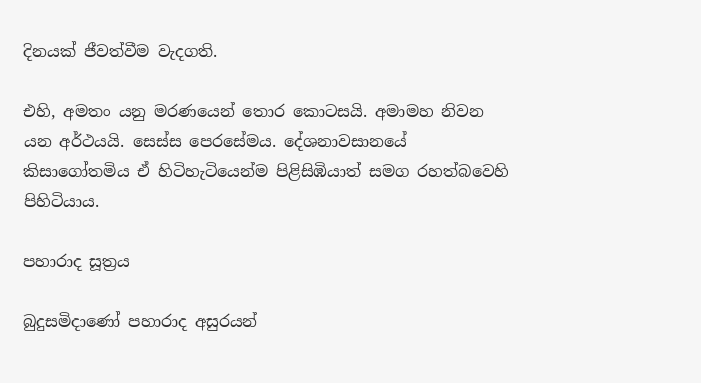දිනයක් ජීවත්වීම වැදගති.

එහි, අමතං යනු මරණයෙන් තොර කොටසයි. අමාමහ නිවන යන අර්ථයයි. සෙස්ස පෙරසේමය. දේශනාවසානයේ කිසාගෝතමිය ඒ හිටිහැටියෙන්ම පිළිසිඹියාත් සමග රහත්බවෙහි පිහිටියාය.

පහාරාද සූත්‍රය

බුදුසමිදාණෝ පහාරාද අසුරයන්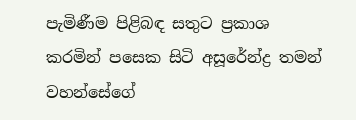පැමිණීම පිළිබඳ සතුට ප්‍රකාශ කරමින් පසෙක සිටි අසූරේන්ද්‍ර තමන් වහන්සේගේ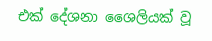එක් දේශනා ශෛලියක් වූ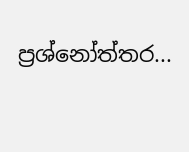ප්‍රශ්නෝත්තර...